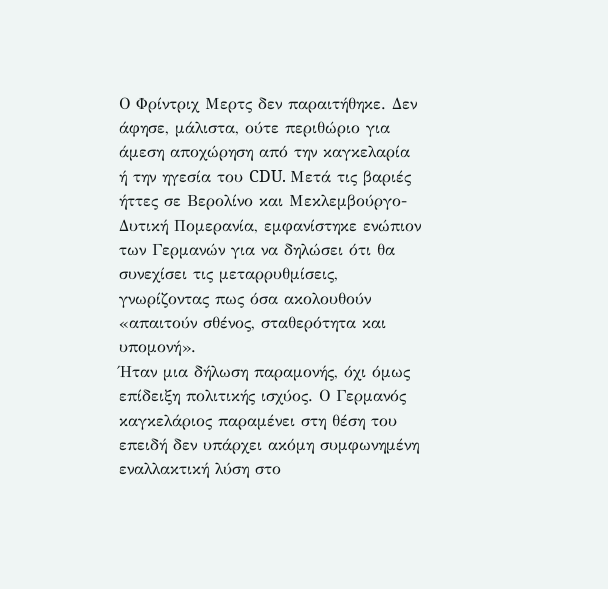Ο Φρίντριχ Μερτς δεν παραιτήθηκε. Δεν άφησε, μάλιστα, ούτε περιθώριο για άμεση αποχώρηση από την καγκελαρία ή την ηγεσία του CDU. Μετά τις βαριές ήττες σε Βερολίνο και Μεκλεμβούργο-Δυτική Πομερανία, εμφανίστηκε ενώπιον των Γερμανών για να δηλώσει ότι θα συνεχίσει τις μεταρρυθμίσεις, γνωρίζοντας πως όσα ακολουθούν «απαιτούν σθένος, σταθερότητα και υπομονή».
Ήταν μια δήλωση παραμονής, όχι όμως επίδειξη πολιτικής ισχύος. Ο Γερμανός καγκελάριος παραμένει στη θέση του επειδή δεν υπάρχει ακόμη συμφωνημένη εναλλακτική λύση στο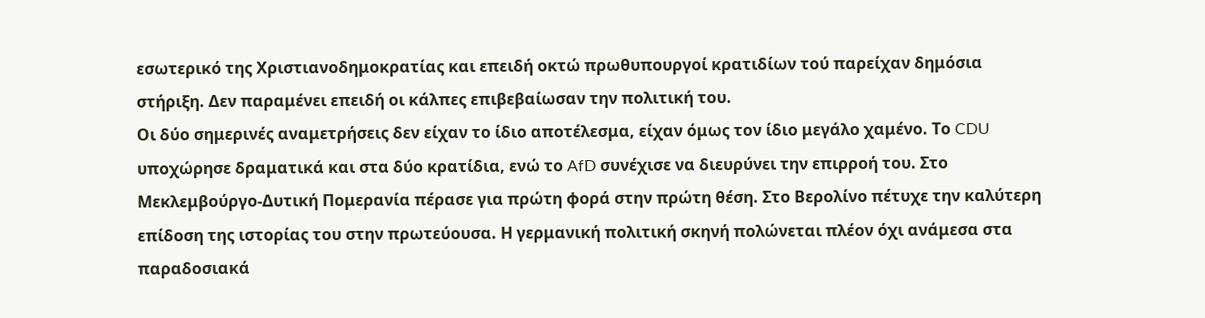εσωτερικό της Χριστιανοδημοκρατίας και επειδή οκτώ πρωθυπουργοί κρατιδίων τού παρείχαν δημόσια στήριξη. Δεν παραμένει επειδή οι κάλπες επιβεβαίωσαν την πολιτική του.
Οι δύο σημερινές αναμετρήσεις δεν είχαν το ίδιο αποτέλεσμα, είχαν όμως τον ίδιο μεγάλο χαμένο. Το CDU υποχώρησε δραματικά και στα δύο κρατίδια, ενώ το AfD συνέχισε να διευρύνει την επιρροή του. Στο Μεκλεμβούργο-Δυτική Πομερανία πέρασε για πρώτη φορά στην πρώτη θέση. Στο Βερολίνο πέτυχε την καλύτερη επίδοση της ιστορίας του στην πρωτεύουσα. Η γερμανική πολιτική σκηνή πολώνεται πλέον όχι ανάμεσα στα παραδοσιακά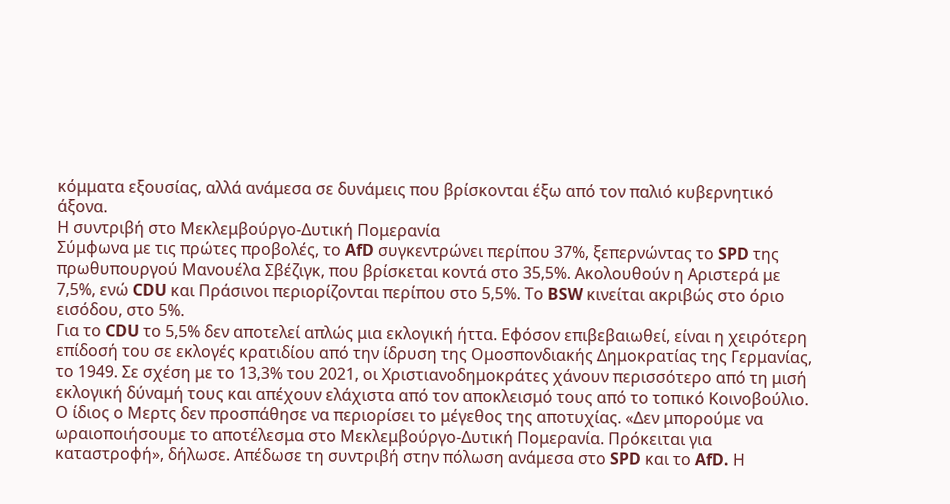κόμματα εξουσίας, αλλά ανάμεσα σε δυνάμεις που βρίσκονται έξω από τον παλιό κυβερνητικό άξονα.
Η συντριβή στο Μεκλεμβούργο-Δυτική Πομερανία
Σύμφωνα με τις πρώτες προβολές, το AfD συγκεντρώνει περίπου 37%, ξεπερνώντας το SPD της πρωθυπουργού Μανουέλα Σβέζιγκ, που βρίσκεται κοντά στο 35,5%. Ακολουθούν η Αριστερά με 7,5%, ενώ CDU και Πράσινοι περιορίζονται περίπου στο 5,5%. Το BSW κινείται ακριβώς στο όριο εισόδου, στο 5%.
Για το CDU το 5,5% δεν αποτελεί απλώς μια εκλογική ήττα. Εφόσον επιβεβαιωθεί, είναι η χειρότερη επίδοσή του σε εκλογές κρατιδίου από την ίδρυση της Ομοσπονδιακής Δημοκρατίας της Γερμανίας, το 1949. Σε σχέση με το 13,3% του 2021, οι Χριστιανοδημοκράτες χάνουν περισσότερο από τη μισή εκλογική δύναμή τους και απέχουν ελάχιστα από τον αποκλεισμό τους από το τοπικό Κοινοβούλιο.
Ο ίδιος ο Μερτς δεν προσπάθησε να περιορίσει το μέγεθος της αποτυχίας. «Δεν μπορούμε να ωραιοποιήσουμε το αποτέλεσμα στο Μεκλεμβούργο-Δυτική Πομερανία. Πρόκειται για καταστροφή», δήλωσε. Απέδωσε τη συντριβή στην πόλωση ανάμεσα στο SPD και το AfD. Η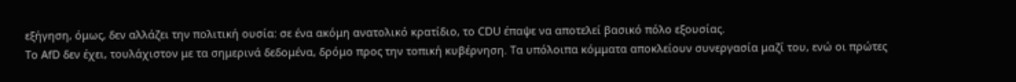εξήγηση, όμως, δεν αλλάζει την πολιτική ουσία: σε ένα ακόμη ανατολικό κρατίδιο, το CDU έπαψε να αποτελεί βασικό πόλο εξουσίας.
Το AfD δεν έχει, τουλάχιστον με τα σημερινά δεδομένα, δρόμο προς την τοπική κυβέρνηση. Τα υπόλοιπα κόμματα αποκλείουν συνεργασία μαζί του, ενώ οι πρώτες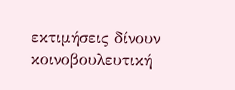εκτιμήσεις δίνουν κοινοβουλευτική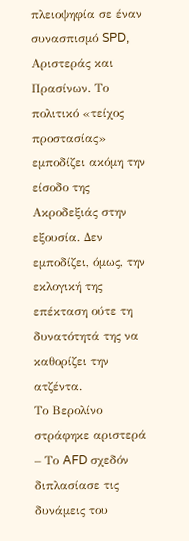πλειοψηφία σε έναν συνασπισμό SPD, Αριστεράς και Πρασίνων. Το πολιτικό «τείχος προστασίας» εμποδίζει ακόμη την είσοδο της Ακροδεξιάς στην εξουσία. Δεν εμποδίζει, όμως, την εκλογική της επέκταση ούτε τη δυνατότητά της να καθορίζει την ατζέντα.
Το Βερολίνο στράφηκε αριστερά – Το AFD σχεδόν διπλασίασε τις δυνάμεις του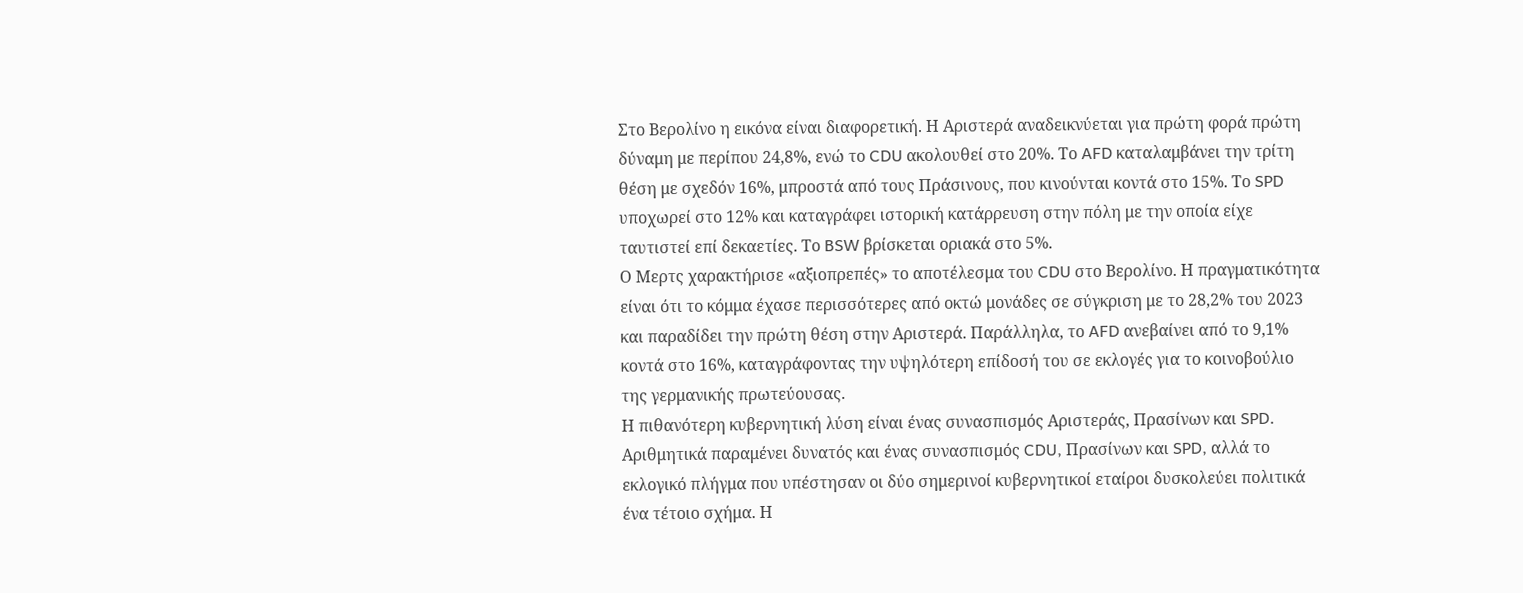Στο Βερολίνο η εικόνα είναι διαφορετική. Η Αριστερά αναδεικνύεται για πρώτη φορά πρώτη δύναμη με περίπου 24,8%, ενώ το CDU ακολουθεί στο 20%. Το AFD καταλαμβάνει την τρίτη θέση με σχεδόν 16%, μπροστά από τους Πράσινους, που κινούνται κοντά στο 15%. Το SPD υποχωρεί στο 12% και καταγράφει ιστορική κατάρρευση στην πόλη με την οποία είχε ταυτιστεί επί δεκαετίες. Το BSW βρίσκεται οριακά στο 5%.
Ο Μερτς χαρακτήρισε «αξιοπρεπές» το αποτέλεσμα του CDU στο Βερολίνο. Η πραγματικότητα είναι ότι το κόμμα έχασε περισσότερες από οκτώ μονάδες σε σύγκριση με το 28,2% του 2023 και παραδίδει την πρώτη θέση στην Αριστερά. Παράλληλα, το AFD ανεβαίνει από το 9,1% κοντά στο 16%, καταγράφοντας την υψηλότερη επίδοσή του σε εκλογές για το κοινοβούλιο της γερμανικής πρωτεύουσας.
Η πιθανότερη κυβερνητική λύση είναι ένας συνασπισμός Αριστεράς, Πρασίνων και SPD. Αριθμητικά παραμένει δυνατός και ένας συνασπισμός CDU, Πρασίνων και SPD, αλλά το εκλογικό πλήγμα που υπέστησαν οι δύο σημερινοί κυβερνητικοί εταίροι δυσκολεύει πολιτικά ένα τέτοιο σχήμα. Η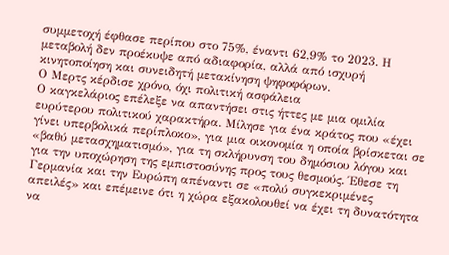συμμετοχή έφθασε περίπου στο 75%, έναντι 62,9% το 2023. Η μεταβολή δεν προέκυψε από αδιαφορία, αλλά από ισχυρή κινητοποίηση και συνειδητή μετακίνηση ψηφοφόρων.
Ο Μερτς κέρδισε χρόνο, όχι πολιτική ασφάλεια
Ο καγκελάριος επέλεξε να απαντήσει στις ήττες με μια ομιλία ευρύτερου πολιτικού χαρακτήρα. Μίλησε για ένα κράτος που «έχει γίνει υπερβολικά περίπλοκο», για μια οικονομία η οποία βρίσκεται σε «βαθύ μετασχηματισμό», για τη σκλήρυνση του δημόσιου λόγου και για την υποχώρηση της εμπιστοσύνης προς τους θεσμούς. Έθεσε τη Γερμανία και την Ευρώπη απέναντι σε «πολύ συγκεκριμένες απειλές» και επέμεινε ότι η χώρα εξακολουθεί να έχει τη δυνατότητα να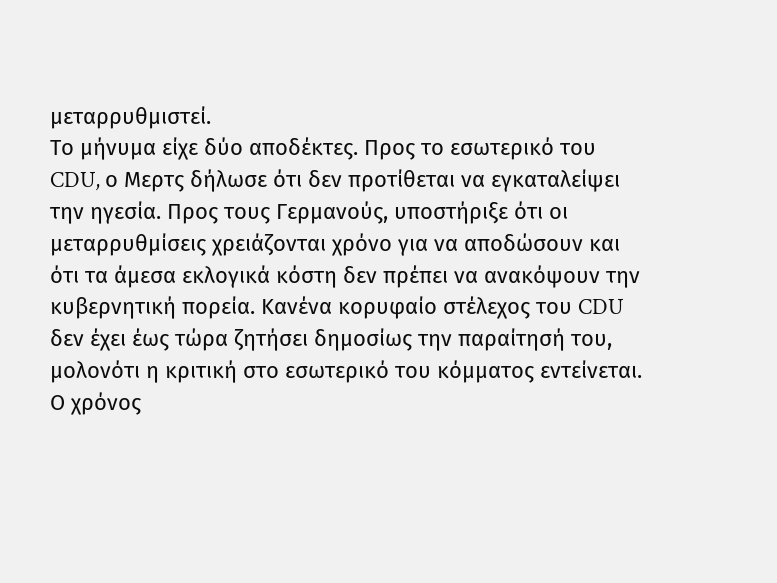μεταρρυθμιστεί.
Το μήνυμα είχε δύο αποδέκτες. Προς το εσωτερικό του CDU, ο Μερτς δήλωσε ότι δεν προτίθεται να εγκαταλείψει την ηγεσία. Προς τους Γερμανούς, υποστήριξε ότι οι μεταρρυθμίσεις χρειάζονται χρόνο για να αποδώσουν και ότι τα άμεσα εκλογικά κόστη δεν πρέπει να ανακόψουν την κυβερνητική πορεία. Κανένα κορυφαίο στέλεχος του CDU δεν έχει έως τώρα ζητήσει δημοσίως την παραίτησή του, μολονότι η κριτική στο εσωτερικό του κόμματος εντείνεται.
Ο χρόνος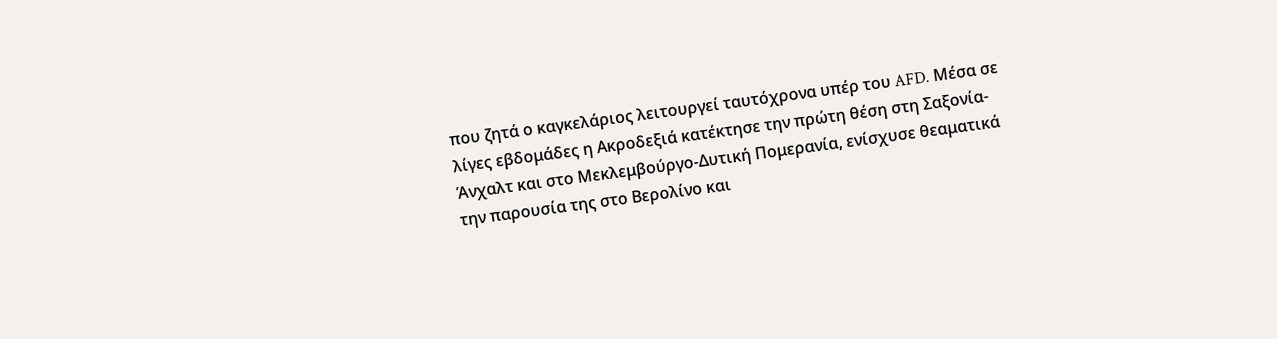που ζητά ο καγκελάριος λειτουργεί ταυτόχρονα υπέρ του AFD. Μέσα σε λίγες εβδομάδες η Ακροδεξιά κατέκτησε την πρώτη θέση στη Σαξονία-Άνχαλτ και στο Μεκλεμβούργο-Δυτική Πομερανία, ενίσχυσε θεαματικά την παρουσία της στο Βερολίνο και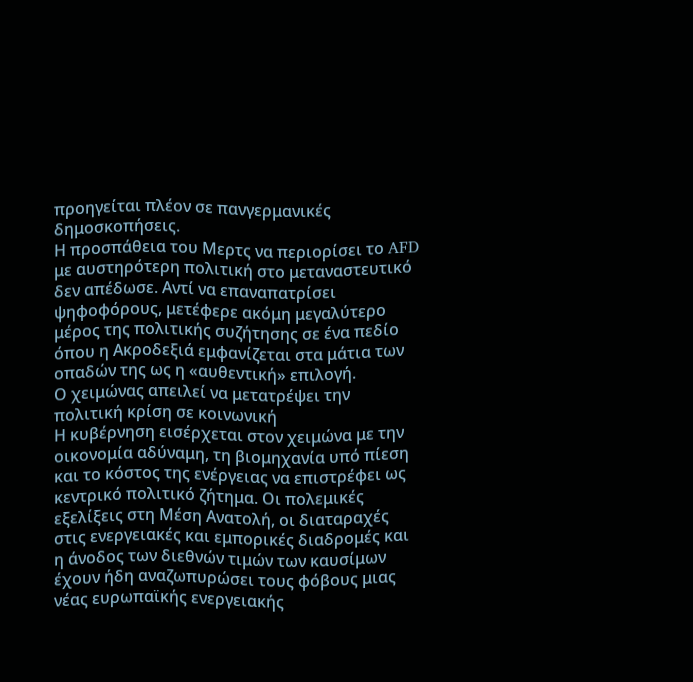προηγείται πλέον σε πανγερμανικές δημοσκοπήσεις.
Η προσπάθεια του Μερτς να περιορίσει το AFD με αυστηρότερη πολιτική στο μεταναστευτικό δεν απέδωσε. Αντί να επαναπατρίσει ψηφοφόρους, μετέφερε ακόμη μεγαλύτερο μέρος της πολιτικής συζήτησης σε ένα πεδίο όπου η Ακροδεξιά εμφανίζεται στα μάτια των οπαδών της ως η «αυθεντική» επιλογή.
Ο χειμώνας απειλεί να μετατρέψει την πολιτική κρίση σε κοινωνική
Η κυβέρνηση εισέρχεται στον χειμώνα με την οικονομία αδύναμη, τη βιομηχανία υπό πίεση και το κόστος της ενέργειας να επιστρέφει ως κεντρικό πολιτικό ζήτημα. Οι πολεμικές εξελίξεις στη Μέση Ανατολή, οι διαταραχές στις ενεργειακές και εμπορικές διαδρομές και η άνοδος των διεθνών τιμών των καυσίμων έχουν ήδη αναζωπυρώσει τους φόβους μιας νέας ευρωπαϊκής ενεργειακής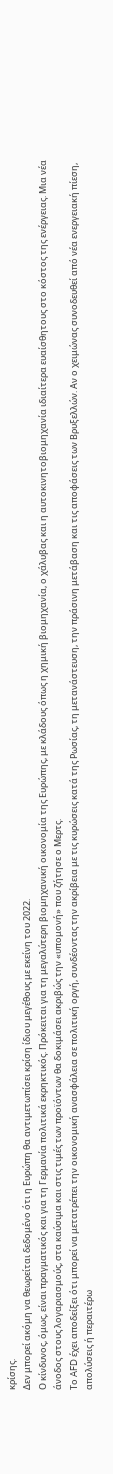κρίσης.
Δεν μπορεί ακόμη να θεωρείται δεδομένο ότι η Ευρώπη θα αντιμετωπίσει κρίση ίδιου μεγέθους με εκείνη του 2022.
Ο κίνδυνος, όμως, είναι πραγματικός και για τη Γερμανία πολιτικά εκρηκτικός. Πρόκειται για τη μεγαλύτερη βιομηχανική οικονομία της Ευρώπης, με κλάδους όπως η χημική βιομηχανία, ο χάλυβας και η αυτοκινητοβιομηχανία ιδιαίτερα ευαίσθητους στο κόστος της ενέργειας. Μια νέα άνοδος στους λογαριασμούς, στα καύσιμα και στις τιμές των προϊόντων θα δοκιμάσει ακριβώς την «υπομονή» που ζήτησε ο Μερτς.
Το AFD έχει αποδείξει ότι μπορεί να μετατρέπει την οικονομική ανασφάλεια σε πολιτική οργή, συνδέοντας την ακρίβεια με τις κυρώσεις κατά της Ρωσίας, τη μετανάστευση, την πράσινη μετάβαση και τις αποφάσεις των Βρυξελλών. Αν ο χειμώνας συνοδευθεί από νέα ενεργειακή πίεση, απολύσεις ή περαιτέρω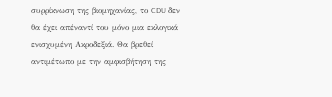συρρίκνωση της βιομηχανίας, το CDU δεν θα έχει απέναντί του μόνο μια εκλογικά ενισχυμένη Ακροδεξιά. Θα βρεθεί αντιμέτωπο με την αμφισβήτηση της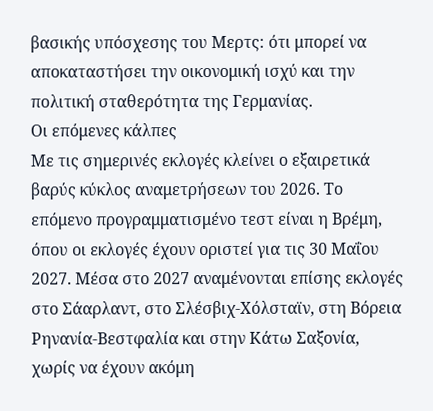βασικής υπόσχεσης του Μερτς: ότι μπορεί να αποκαταστήσει την οικονομική ισχύ και την πολιτική σταθερότητα της Γερμανίας.
Οι επόμενες κάλπες
Με τις σημερινές εκλογές κλείνει ο εξαιρετικά βαρύς κύκλος αναμετρήσεων του 2026. Το επόμενο προγραμματισμένο τεστ είναι η Βρέμη, όπου οι εκλογές έχουν οριστεί για τις 30 Μαΐου 2027. Μέσα στο 2027 αναμένονται επίσης εκλογές στο Σάαρλαντ, στο Σλέσβιχ-Χόλσταϊν, στη Βόρεια Ρηνανία-Βεστφαλία και στην Κάτω Σαξονία, χωρίς να έχουν ακόμη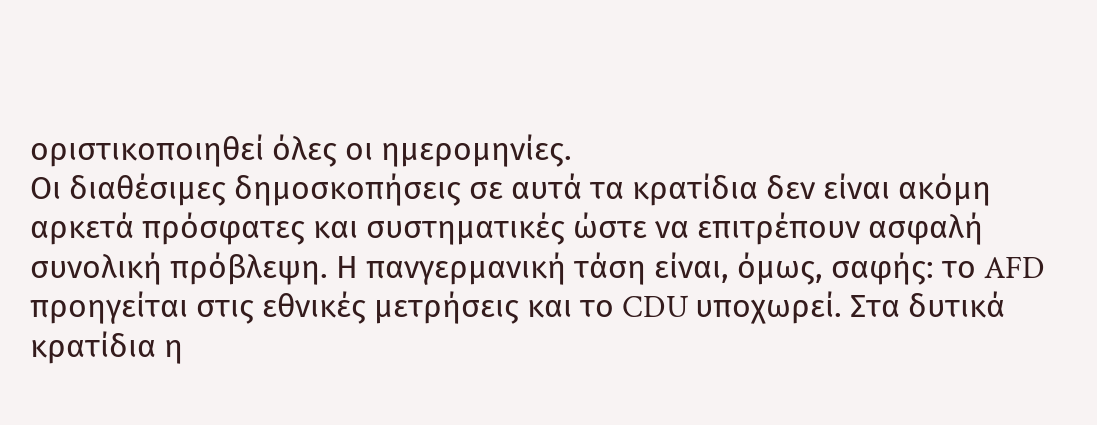οριστικοποιηθεί όλες οι ημερομηνίες.
Οι διαθέσιμες δημοσκοπήσεις σε αυτά τα κρατίδια δεν είναι ακόμη αρκετά πρόσφατες και συστηματικές ώστε να επιτρέπουν ασφαλή συνολική πρόβλεψη. Η πανγερμανική τάση είναι, όμως, σαφής: το AFD προηγείται στις εθνικές μετρήσεις και το CDU υποχωρεί. Στα δυτικά κρατίδια η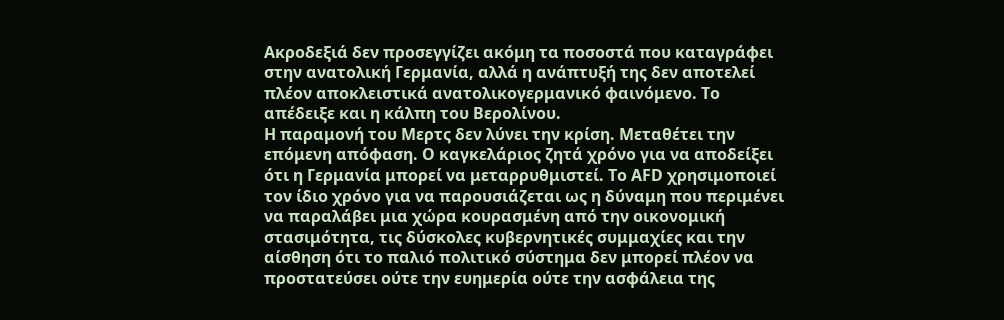Ακροδεξιά δεν προσεγγίζει ακόμη τα ποσοστά που καταγράφει στην ανατολική Γερμανία, αλλά η ανάπτυξή της δεν αποτελεί πλέον αποκλειστικά ανατολικογερμανικό φαινόμενο. Το απέδειξε και η κάλπη του Βερολίνου.
Η παραμονή του Μερτς δεν λύνει την κρίση. Μεταθέτει την επόμενη απόφαση. Ο καγκελάριος ζητά χρόνο για να αποδείξει ότι η Γερμανία μπορεί να μεταρρυθμιστεί. Το AFD χρησιμοποιεί τον ίδιο χρόνο για να παρουσιάζεται ως η δύναμη που περιμένει να παραλάβει μια χώρα κουρασμένη από την οικονομική στασιμότητα, τις δύσκολες κυβερνητικές συμμαχίες και την αίσθηση ότι το παλιό πολιτικό σύστημα δεν μπορεί πλέον να προστατεύσει ούτε την ευημερία ούτε την ασφάλεια της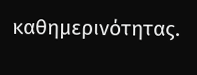καθημερινότητας.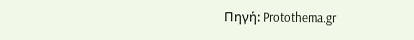Πηγή: Protothema.gr